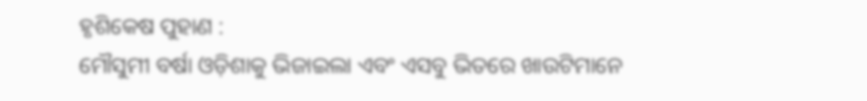ହୃଶିକେଷ ପୁହାଣ :
ମୌସୁମୀ ବର୍ଷା ଓଡ଼ିଶାକୁ ଭିଜାଇଲା ଏବଂ ଏସବୁ ଭିତରେ ଖାଉଟିମାନେ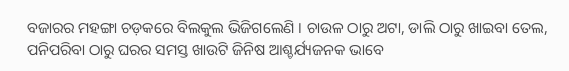ବଜାରର ମହଙ୍ଗା ଚଡ଼କରେ ବିଲକୁଲ ଭିଜିଗଲେଣି । ଚାଉଳ ଠାରୁ ଅଟା, ଡାଲି ଠାରୁ ଖାଇବା ତେଲ, ପନିପରିବା ଠାରୁ ଘରର ସମସ୍ତ ଖାଉଟି ଜିନିଷ ଆଶ୍ଚର୍ଯ୍ୟଜନକ ଭାବେ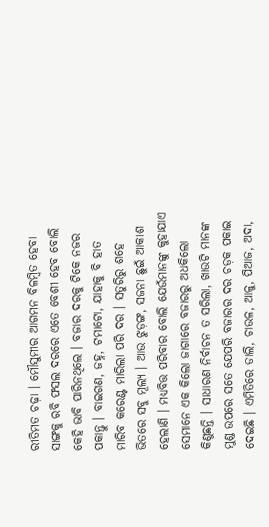ରୀତିମତ ଚଢ଼ା । ମୌସୁମୀର ଆଗମନ ବିଳମ୍ବିତ ହେବା ସାଙ୍ଗକୁ ରବି ଫସଲ ଦରରେ ଏତେ ବେଶୀ ହେବ ବୋଲି କେହି ଭାବି ପାରିନଥିଲେ । ବଜାର ଦରକୁ ଟିକେ ନଜର ପକାନ୍ତୁ । ବାଇଗଣ, ଜହ୍ନ, ଟମାଟୋ, ଯାହାକୁ ବି ହାତ ମାରିବ କରେଣ୍ଟ ମାରିଲା ପରି ଦର । ସତୁରିରୁ ଶହେ ଭିତରେ ସବୁ ମୂଲ୍ୟ । ଆଉ ଝୁଡ଼ଙ୍ଗ, ସଜନା ଛୁଇଁ ଆକାଶ ହେଲାଣି । ମଧ୍ୟବିତ୍ତ ପରିବାର ବୋଲି ଯେଉଁମାନଙ୍କୁ କୁହାଯାଏ ସେମାନେ ଏକ କିଲୋ ଜାଗାରେ ବଜାରରୁ ଅଧକିଲୋ କିଣୁଛନ୍ତି । ସାଧାରଣ ନିର୍ବାଚନ ତ ସରିଲା, ଖାଉଟି ମାନଙ୍କ ମୁଣ୍ଡ ଉପରେ ସତେ ଯେପରି ବଜାରର ଦର ଚଡ଼କ ପକାଇ ଦେଇଛି । ଏମିତିରେ ଡାଲି, ଚାଉଳ, ଆଳୁ, ପିଆଜ, ଅଦା,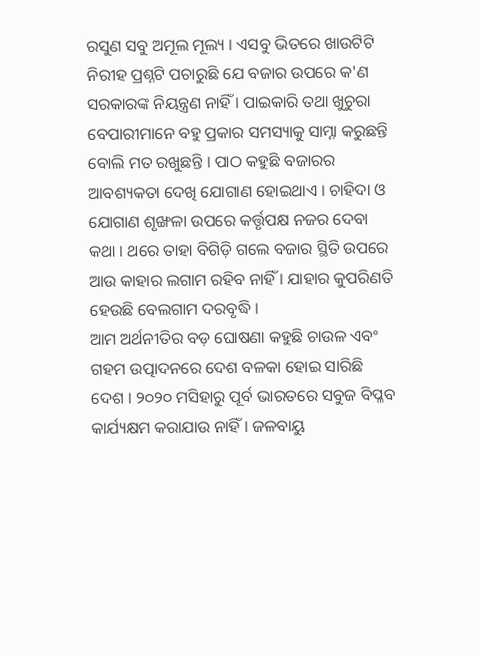ରସୁଣ ସବୁ ଅମୂଲ ମୂଲ୍ୟ । ଏସବୁ ଭିତରେ ଖାଉଟିଟି ନିରୀହ ପ୍ରଶ୍ନଟି ପଚାରୁଛି ଯେ ବଜାର ଉପରେ କ'ଣ ସରକାରଙ୍କ ନିୟନ୍ତ୍ରଣ ନାହିଁ । ପାଇକାରି ତଥା ଖୁଚୁରା ବେପାରୀମାନେ ବହୁ ପ୍ରକାର ସମସ୍ୟାକୁ ସାମ୍ନା କରୁଛନ୍ତି ବୋଲି ମତ ରଖୁଛନ୍ତି । ପାଠ କହୁଛି ବଜାରର ଆବଶ୍ୟକତା ଦେଖି ଯୋଗାଣ ହୋଇଥାଏ । ଚାହିଦା ଓ ଯୋଗାଣ ଶୃଙ୍ଖଳା ଉପରେ କର୍ତ୍ତୃପକ୍ଷ ନଜର ଦେବା କଥା । ଥରେ ତାହା ବିଗିଡ଼ି ଗଲେ ବଜାର ସ୍ଥିତି ଉପରେ ଆଉ କାହାର ଲଗାମ ରହିବ ନାହିଁ । ଯାହାର କୁପରିଣତି ହେଉଛି ବେଲଗାମ ଦରବୃଦ୍ଧି ।
ଆମ ଅର୍ଥନୀତିର ବଡ଼ ଘୋଷଣା କହୁଛି ଚାଉଳ ଏବଂ ଗହମ ଉତ୍ପାଦନରେ ଦେଶ ବଳକା ହୋଇ ସାରିଛି ଦେଶ । ୨୦୨୦ ମସିହାରୁ ପୂର୍ବ ଭାରତରେ ସବୁଜ ବିପ୍ଳବ କାର୍ଯ୍ୟକ୍ଷମ କରାଯାଉ ନାହିଁ । ଜଳବାୟୁ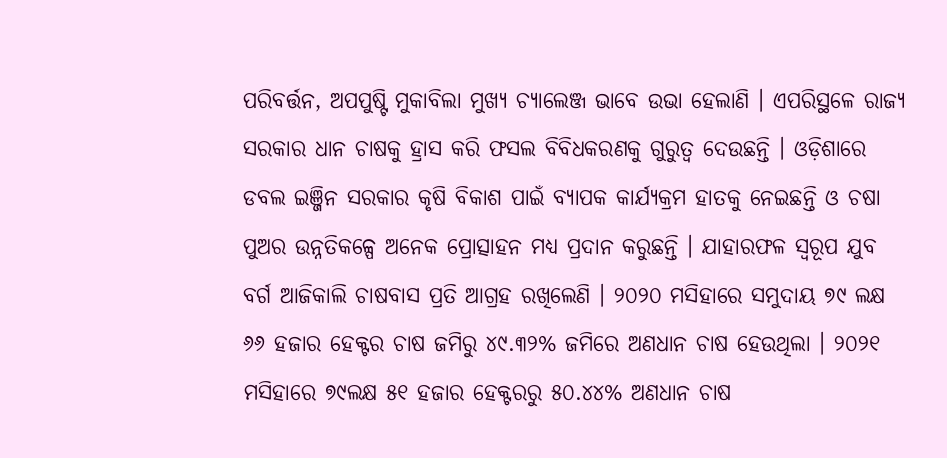ପରିବର୍ତ୍ତନ, ଅପପୁଷ୍ଟି ମୁକାବିଲା ମୁଖ୍ୟ ଚ୍ୟାଲେଞ୍ଜ ଭାବେ ଉଭା ହେଲାଣି । ଏପରିସ୍ଥଳେ ରାଜ୍ୟ ସରକାର ଧାନ ଚାଷକୁ ହ୍ରାସ କରି ଫସଲ ବିବିଧକରଣକୁ ଗୁରୁତ୍ୱ ଦେଉଛନ୍ତି । ଓଡ଼ିଶାରେ ଡବଲ ଇଞ୍ଜିନ ସରକାର କୃଷି ବିକାଶ ପାଇଁ ବ୍ୟାପକ କାର୍ଯ୍ୟକ୍ରମ ହାତକୁ ନେଇଛନ୍ତି ଓ ଚଷା ପୁଅର ଉନ୍ନତିକଳ୍ପେ ଅନେକ ପ୍ରୋତ୍ସାହନ ମଧ୍ୟ ପ୍ରଦାନ କରୁଛନ୍ତି । ଯାହାରଫଳ ସ୍ୱରୂପ ଯୁବ ବର୍ଗ ଆଜିକାଲି ଚାଷବାସ ପ୍ରତି ଆଗ୍ରହ ରଖିଲେଣି । ୨୦୨୦ ମସିହାରେ ସମୁଦାୟ ୭୯ ଲକ୍ଷ ୬୬ ହଜାର ହେକ୍ଟର ଚାଷ ଜମିରୁ ୪୯.୩୨% ଜମିରେ ଅଣଧାନ ଚାଷ ହେଉଥିଲା । ୨୦୨୧ ମସିହାରେ ୭୯ଲକ୍ଷ ୫୧ ହଜାର ହେକ୍ଟରରୁ ୫୦.୪୪% ଅଣଧାନ ଚାଷ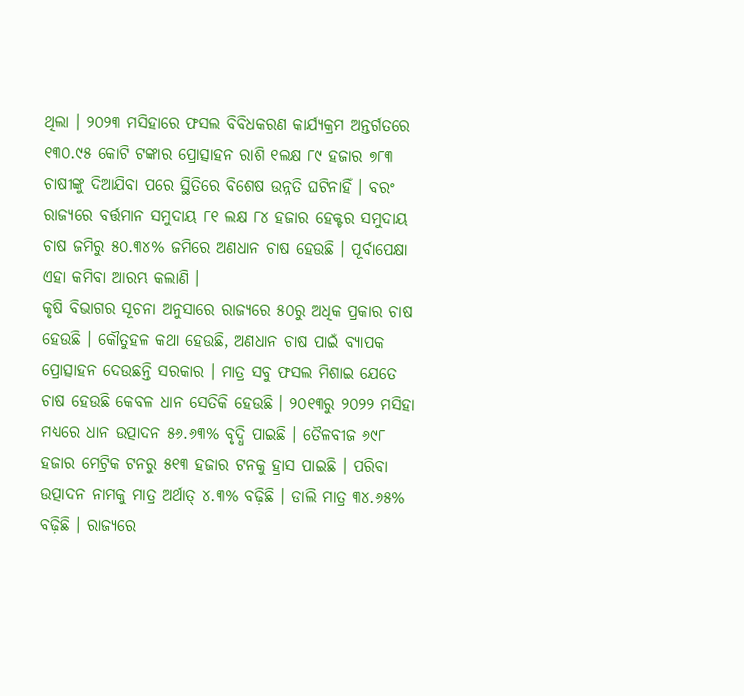ଥିଲା । ୨୦୨୩ ମସିହାରେ ଫସଲ ବିବିଧକରଣ କାର୍ଯ୍ୟକ୍ରମ ଅନ୍ତର୍ଗତରେ ୧୩୦.୯୫ କୋଟି ଟଙ୍କାର ପ୍ରୋତ୍ସାହନ ରାଶି ୧ଲକ୍ଷ ୮୯ ହଜାର ୭୮୩ ଚାଷୀଙ୍କୁ ଦିଆଯିବା ପରେ ସ୍ଥିତିରେ ବିଶେଷ ଉନ୍ନତି ଘଟିନାହିଁ । ବରଂ ରାଜ୍ୟରେ ବର୍ତ୍ତମାନ ସମୁଦାୟ ୮୧ ଲକ୍ଷ ୮୪ ହଜାର ହେକ୍ଟର ସମୁଦାୟ ଚାଷ ଜମିରୁ ୫୦.୩୪% ଜମିରେ ଅଣଧାନ ଚାଷ ହେଉଛି । ପୂର୍ବାପେକ୍ଷା ଏହା କମିବା ଆରମ୍ଭ କଲାଣି ।
କୃଷି ବିଭାଗର ସୂଚନା ଅନୁସାରେ ରାଜ୍ୟରେ ୫୦ରୁ ଅଧିକ ପ୍ରକାର ଚାଷ ହେଉଛି । କୌତୁହଳ କଥା ହେଉଛି, ଅଣଧାନ ଚାଷ ପାଇଁ ବ୍ୟାପକ ପ୍ରୋତ୍ସାହନ ଦେଉଛନ୍ତି ସରକାର । ମାତ୍ର ସବୁ ଫସଲ ମିଶାଇ ଯେତେ ଚାଷ ହେଉଛି କେବଳ ଧାନ ସେତିକି ହେଉଛି । ୨୦୧୩ରୁ ୨୦୨୨ ମସିହା ମଧ୍ୟରେ ଧାନ ଉତ୍ପାଦନ ୫୬.୬୩% ବୃଦ୍ଧି ପାଇଛି । ତୈଳବୀଜ ୬୯୮ ହଜାର ମେଟ୍ରିକ ଟନରୁ ୫୧୩ ହଜାର ଟନକୁ ହ୍ରାସ ପାଇଛି । ପରିବା ଉତ୍ପାଦନ ନାମକୁ ମାତ୍ର ଅର୍ଥାତ୍ ୪.୩% ବଢ଼ିଛି । ଡାଲି ମାତ୍ର ୩୪.୬୫% ବଢ଼ିଛି । ରାଜ୍ୟରେ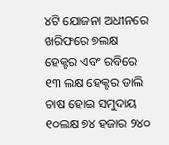୪ଟି ଯୋଜନା ଅଧୀନରେ ଖରିଫରେ ୭ଲକ୍ଷ ହେକ୍ଟର ଏବଂ ରବିରେ ୧୩ ଲକ୍ଷ ହେକ୍ଟର ଡାଲି ଚାଷ ହୋଇ ସମୁଦାୟ ୧୦ଲକ୍ଷ ୭୪ ହଜାର ୨୪୦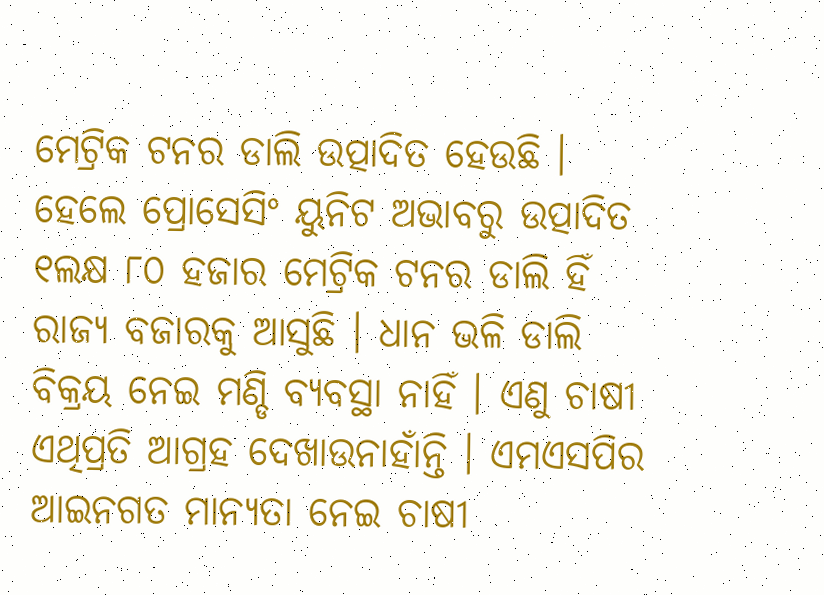ମେଟ୍ରିକ ଟନର ଡାଲି ଉତ୍ପାଦିତ ହେଉଛି । ହେଲେ ପ୍ରୋସେସିଂ ୟୁନିଟ ଅଭାବରୁ ଉତ୍ପାଦିତ ୧ଲକ୍ଷ ୮୦ ହଜାର ମେଟ୍ରିକ ଟନର ଡାଲି ହିଁ ରାଜ୍ୟ ବଜାରକୁ ଆସୁଛି । ଧାନ ଭଳି ଡାଲି ବିକ୍ରୟ ନେଇ ମଣ୍ଡି ବ୍ୟବସ୍ଥା ନାହିଁ । ଏଣୁ ଚାଷୀ ଏଥିପ୍ରତି ଆଗ୍ରହ ଦେଖାଉନାହାଁନ୍ତି । ଏମଏସପିର ଆଇନଗତ ମାନ୍ୟତା ନେଇ ଚାଷୀ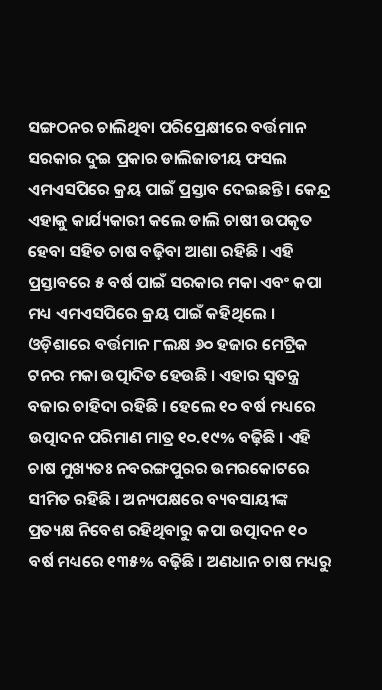ସଙ୍ଗଠନର ଚାଲିଥିବା ପରିପ୍ରେକ୍ଷୀରେ ବର୍ତ୍ତମାନ ସରକାର ଦୁଇ ପ୍ରକାର ଡାଲିଜାତୀୟ ଫସଲ ଏମଏସପିରେ କ୍ରୟ ପାଇଁ ପ୍ରସ୍ତାବ ଦେଇଛନ୍ତି । କେନ୍ଦ୍ର ଏହାକୁ କାର୍ଯ୍ୟକାରୀ କଲେ ଡାଲି ଚାଷୀ ଉପକୃତ ହେବା ସହିତ ଚାଷ ବଢ଼ିବା ଆଶା ରହିଛି । ଏହି ପ୍ରସ୍ତାବରେ ୫ ବର୍ଷ ପାଇଁ ସରକାର ମକା ଏବଂ କପା ମଧ୍ୟ ଏମଏସପିରେ କ୍ରୟ ପାଇଁ କହିଥିଲେ । ଓଡ଼ିଶାରେ ବର୍ତ୍ତମାନ ୮ଲକ୍ଷ ୬୦ ହଜାର ମେଟ୍ରିକ ଟନର ମକା ଉତ୍ପାଦିତ ହେଉଛି । ଏହାର ସ୍ୱତନ୍ତ୍ର ବଜାର ଚାହିଦା ରହିଛି । ହେଲେ ୧୦ ବର୍ଷ ମଧ୍ୟରେ ଉତ୍ପାଦନ ପରିମାଣ ମାତ୍ର ୧୦.୧୯% ବଢ଼ିଛି । ଏହି ଚାଷ ମୁଖ୍ୟତଃ ନବରଙ୍ଗପୁରର ଉମରକୋଟରେ ସୀମିତ ରହିଛି । ଅନ୍ୟପକ୍ଷରେ ବ୍ୟବସାୟୀଙ୍କ ପ୍ରତ୍ୟକ୍ଷ ନିବେଶ ରହିଥିବାରୁ କପା ଉତ୍ପାଦନ ୧୦ ବର୍ଷ ମଧ୍ୟରେ ୧୩୫% ବଢ଼ିଛି । ଅଣଧାନ ଚାଷ ମଧ୍ୟରୁ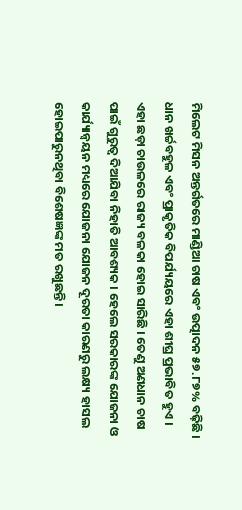ମିଲେଟ ମିସନ ଅନ୍ତର୍ଗତରେ ମାଣ୍ଡିଆ ଚାଷ ଏବଂ ଉତ୍ପାଦନ ୫୭.୮୭% ବଢ଼ିଛି । ଧାନ ଖର୍ଚ୍ଚବହୁଳ ଏବଂ ପ୍ରାକୃତିକ ବିପର୍ଯ୍ୟୟରେ ଏହା ଶୀଘ୍ର ପ୍ରଭାବିତ ହୁଏ । ଏହା ଛଡ଼ା ଚାଉଳରେ ରାଜ୍ୟ ବଳକା ହୋଇ ସାରିଛି । ତେଣୁ ଅଣଧାନ ଚାଷ ପାଇଁ ଗୁରୁତ୍ୱ ଦିଆଯିବା ନିହାତି ଆବଶ୍ୟକ । ହେଲେ ସରକାରଙ୍କ ଯୋଜନା ଓ କାର୍ଯ୍ୟାନ୍ୱୟନ ମଧ୍ୟରେ ଯୋଜନା ଯୋଜନ ଦୂରତା କାରଣରୁ ଲକ୍ଷ୍ୟ ହାସଲ ହୋଇପାରୁନଥିବା ବିଶେଷଜ୍ଞଙ୍କ ମତ ରଖୁଛନ୍ତି ।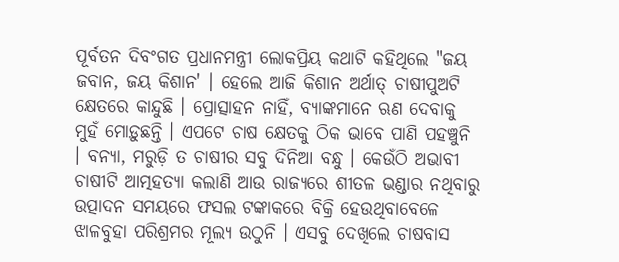ପୂର୍ବତନ ଦିବଂଗତ ପ୍ରଧାନମନ୍ତ୍ରୀ ଲୋକପ୍ରିୟ କଥାଟି କହିଥିଲେ "ଜୟ ଜବାନ, ଜୟ କିଶାନ' । ହେଲେ ଆଜି କିଶାନ ଅର୍ଥାତ୍ ଚାଷୀପୁଅଟି କ୍ଷେତରେ କାନ୍ଦୁଛି । ପ୍ରୋତ୍ସାହନ ନାହିଁ, ବ୍ୟାଙ୍କମାନେ ଋଣ ଦେବାକୁ ମୁହଁ ମୋଡ଼ୁଛନ୍ତି । ଏପଟେ ଚାଷ କ୍ଷେତକୁ ଠିକ ଭାବେ ପାଣି ପହଞ୍ଚୁନି । ବନ୍ୟା, ମରୁଡ଼ି ତ ଚାଷୀର ସବୁ ଦିନିଆ ବନ୍ଧୁ । କେଉଁଠି ଅଭାବୀ ଚାଷୀଟି ଆତ୍ମହତ୍ୟା କଲାଣି ଆଉ ରାଜ୍ୟରେ ଶୀତଳ ଭଣ୍ଡାର ନଥିବାରୁ ଉତ୍ପାଦନ ସମୟରେ ଫସଲ ଟଙ୍କାକରେ ବିକ୍ରି ହେଉଥିବାବେଳେ ଝାଳବୁହା ପରିଶ୍ରମର ମୂଲ୍ୟ ଉଠୁନି । ଏସବୁ ଦେଖିଲେ ଚାଷବାସ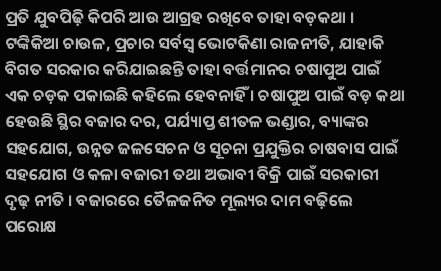ପ୍ରତି ଯୁବପିଢ଼ି କିପରି ଆଉ ଆଗ୍ରହ ରଖିବେ ତାହା ବଡ଼କଥା । ଟଙ୍କିକିଆ ଚାଉଳ, ପ୍ରଚାର ସର୍ବସ୍ୱ ଭୋଟକିଣା ରାଜନୀତି, ଯାହାକି ବିଗତ ସରକାର କରିଯାଇଛନ୍ତି ତାହା ବର୍ତ୍ତମାନର ଚଷାପୁଅ ପାଇଁ ଏକ ଚଡ଼କ ପକାଇଛି କହିଲେ ହେବନାହିଁ । ଚଷାପୁଅ ପାଇଁ ବଡ଼ କଥା ହେଉଛି ସ୍ଥିର ବଜାର ଦର, ପର୍ଯ୍ୟାପ୍ତ ଶୀତଳ ଭଣ୍ଡାର, ବ୍ୟାଙ୍କର ସହଯୋଗ, ଉନ୍ନତ ଜଳସେଚନ ଓ ସୂଚନା ପ୍ରଯୁକ୍ତିର ଚାଷବାସ ପାଇଁ ସହଯୋଗ ଓ କଳା ବଜାରୀ ତଥା ଅଭାବୀ ବିକ୍ରି ପାଇଁ ସରକାରୀ ଦୃଢ଼ ନୀତି । ବଜାରରେ ତୈଳଜନିତ ମୂଲ୍ୟର ଦାମ ବଢ଼ିଲେ ପରୋକ୍ଷ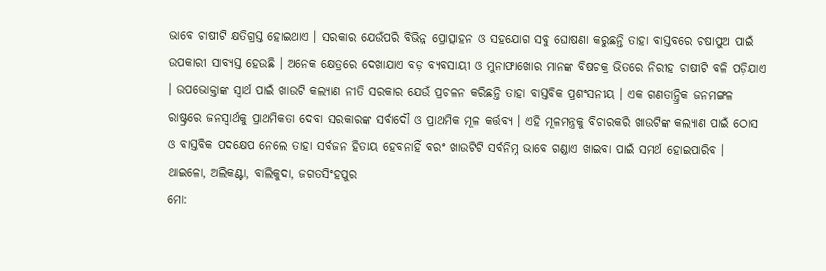ଭାବେ ଚାଷୀଟି କ୍ଷତିଗ୍ରସ୍ତ ହୋଇଥାଏ । ସରକାର ଯେଉଁପରି ବିଭିନ୍ନ ପ୍ରୋତ୍ସାହନ ଓ ସହଯୋଗ ସବୁ ଘୋଷଣା କରୁଛନ୍ତି ତାହା ବାସ୍ତବରେ ଚଷାପୁଅ ପାଇଁ ଉପକାରୀ ସାବ୍ୟସ୍ତ ହେଉଛି । ଅନେକ କ୍ଷେତ୍ରରେ ଦେଖାଯାଏ ବଡ଼ ବ୍ୟବସାୟୀ ଓ ମୁନାଫାଖୋର ମାନଙ୍କ ବିଷଚକ୍ର ଭିତରେ ନିରୀହ ଚାଷୀଟି ବଳି ପଡ଼ିଯାଏ । ଉପଭୋକ୍ତାଙ୍କ ସ୍ୱାର୍ଥ ପାଇଁ ଖାଉଟି କଲ୍ୟାଣ ନୀତି ସରକାର ଯେଉଁ ପ୍ରଚଳନ କରିଛନ୍ତି ତାହା ବାସ୍ତବିକ ପ୍ରଶଂସନୀୟ । ଏକ ଗଣତାନ୍ତ୍ରିକ ଜନମଙ୍ଗଳ ରାଷ୍ଟ୍ରରେ ଜନସ୍ୱାର୍ଥକୁ ପ୍ରାଥମିକତା ଦେବା ସରକାରଙ୍କ ସର୍ବାଦୌ ଓ ପ୍ରାଥମିକ ମୂଳ କର୍ତ୍ତବ୍ୟ । ଏହି ମୂଳମନ୍ତ୍ରକୁ ବିଚାରକରି ଖାଉଟିଙ୍କ କଲ୍ୟାଣ ପାଇଁ ଠୋସ ଓ ବାସ୍ତବିକ ପଦକ୍ଷେପ ନେଲେ ତାହା ସର୍ବଜନ ହିତାୟ ହେବନାହିଁ ବରଂ ଖାଉଟିଟି ସର୍ବନିମ୍ନ ଭାବେ ଗଣ୍ଡାଏ ଖାଇବା ପାଇଁ ସମର୍ଥ ହୋଇପାରିବ ।
ଥାଇଳୋ, ଅଲିକଣ୍ଟା, ବାଲିକୁଦା, ଜଗତସିଂହପୁର
ମୋ: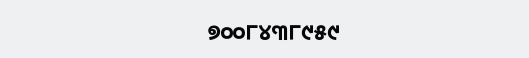୭୦୦୮୪୩୮୯୫୯